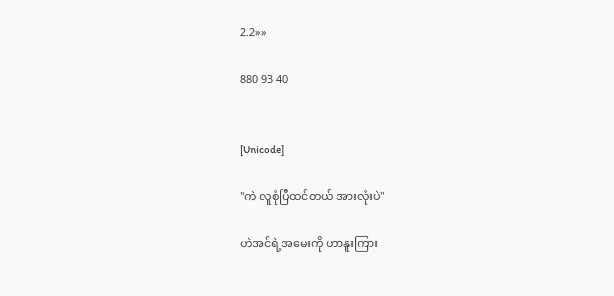2.2»»

880 93 40


[Unicode]

"ကဲ လူစုံပြီထင်တယ် အားလုံးပဲ"

ဟဲအင်ရဲ့အမေးကို ဟာနူးကြား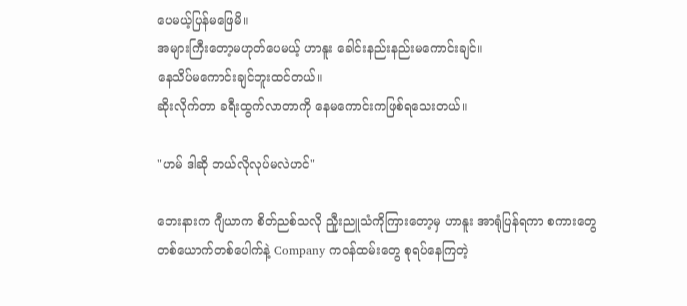ပေမယ့်ပြန်မဖြေမိ။
အများကြီးတော့မဟုတ်ပေမယ့် ဟာနူး ခေါင်းနည်းနည်းမကောင်းချင်။
နေသိပ်မကောင်းချင်ဘူးထင်တယ်။
ဆိုးလိုက်တာ ခရီးထွက်လာတာကို နေမကောင်းကဖြစ်ရသေးတယ်။

"ဟမ် ဒါဆို ဘယ်လိုလုပ်မလဲဟင်"

ဘေးနားက ဂျီယာက စိတ်ညစ်သလို ညီူးညူသံကိုကြားတော့မှ ဟာနူး အာရုံပြန်ရကာ စကားတွေ တစ်ယောက်တစ်ပေါက်နဲ့ Company ကဝန်ထမ်းတွေ စုရပ်နေကြတဲ့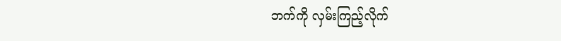ဘက်ကို လှမ်းကြည့်လိုက်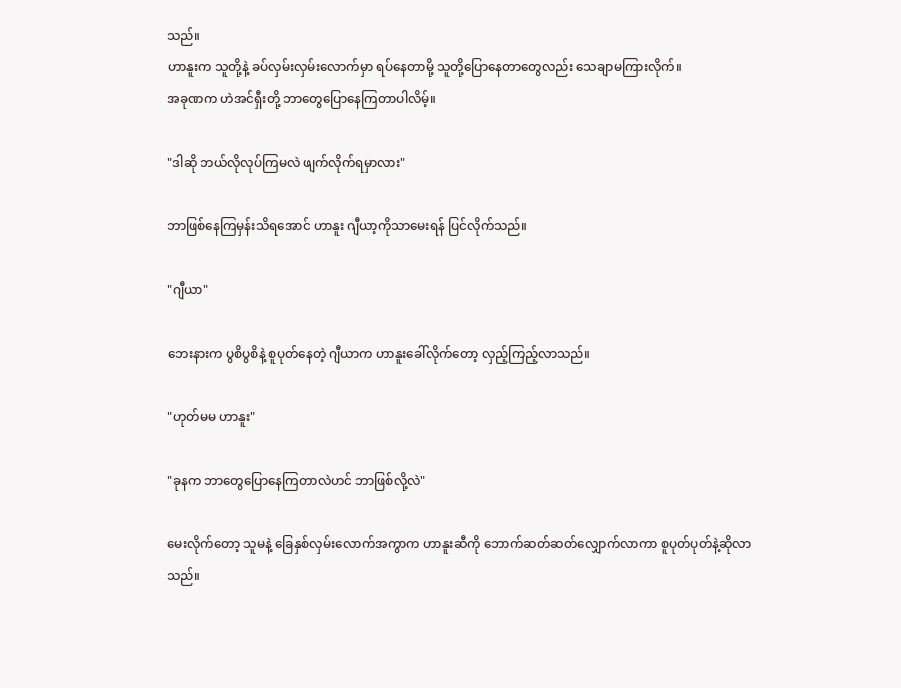သည်။
ဟာနူးက သူတို့နဲ့ ခပ်လှမ်းလှမ်းလောက်မှာ ရပ်နေတာမို့ သူတို့ပြောနေတာတွေလည်း သေချာမကြားလိုက်။
အခုဏက ဟဲအင်ရှီးတို့ ဘာတွေပြောနေကြတာပါလိမ့်။

"ဒါဆို ဘယ်လိုလုပ်ကြမလဲ ဖျက်လိုက်ရမှာလား"

ဘာဖြစ်နေကြမှန်းသိရအောင် ဟာနူး ဂျီယာ့ကိုသာမေးရန် ပြင်လိုက်သည်။

"ဂျီယာ"

ဘေးနားက ပွစိပွစိနဲ့ စူပုတ်နေတဲ့ ဂျီယာက ဟာနူးခေါ်လိုက်တော့ လှည့်ကြည့်လာသည်။

"ဟုတ်မမ ဟာနူး"

"ခုနက ဘာတွေပြောနေကြတာလဲဟင် ဘာဖြစ်လို့လဲ"

မေးလိုက်တော့ သူမနဲ့ ခြေနှစ်လှမ်းလောက်အကွာက ဟာနူးဆီကို ဘောက်ဆတ်ဆတ်လျှောက်လာကာ စူပုတ်ပုတ်နဲ့ဆိုလာသည်။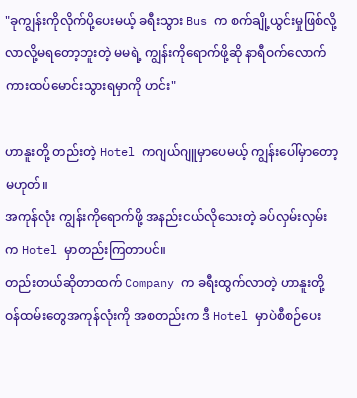"ခုကျွန်းကိုလိုက်ပို့ပေးမယ့် ခရီးသွား Bus က စက်ချို့ယွင်းမှုဖြစ်လို့ လာလို့မရတော့ဘူးတဲ့ မမရဲ့ ကျွန်းကိုရောက်ဖို့ဆို နာရီဝက်လောက် ကားထပ်မောင်းသွားရမှာကို ဟင်း"

ဟာနူးတို့ တည်းတဲ့ Hotel ကဂျယ်ဂျူမှာပေမယ့် ကျွန်းပေါ်မှာတော့မဟုတ်။
အကုန်လုံး ကျွန်းကိုရောက်ဖို့ အနည်းငယ်လိုသေးတဲ့ ခပ်လှမ်းလှမ်းက Hotel မှာတည်းကြတာပင်။
တည်းတယ်ဆိုတာထက် Company က ခရီးထွက်လာတဲ့ ဟာနူးတို့ဝန်ထမ်းတွေအကုန်လုံးကို အစတည်းက ဒီ Hotel မှာပဲစီစဉ်ပေး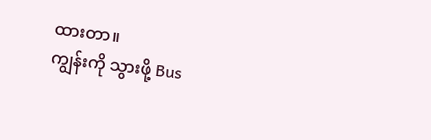ထားတာ။
ကျွန်းကို သွားဖို့ Bus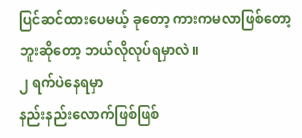ပြင်ဆင်ထားပေမယ့် ခုတော့ ကားကမလာဖြစ်တော့ဘူးဆိုတော့ ဘယ်လိုလုပ်ရမှာလဲ။
၂ ရက်ပဲနေရမှာ
နည်းနည်းလောက်ဖြစ်ဖြစ်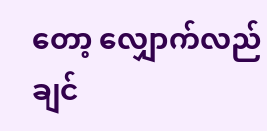တော့ လျှောက်လည်ချင်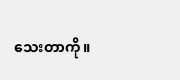သေးတာကို။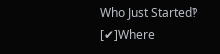Who Just Started‽ [✔]Where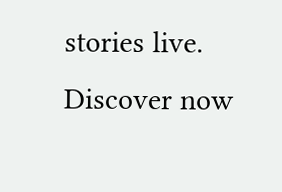stories live. Discover now